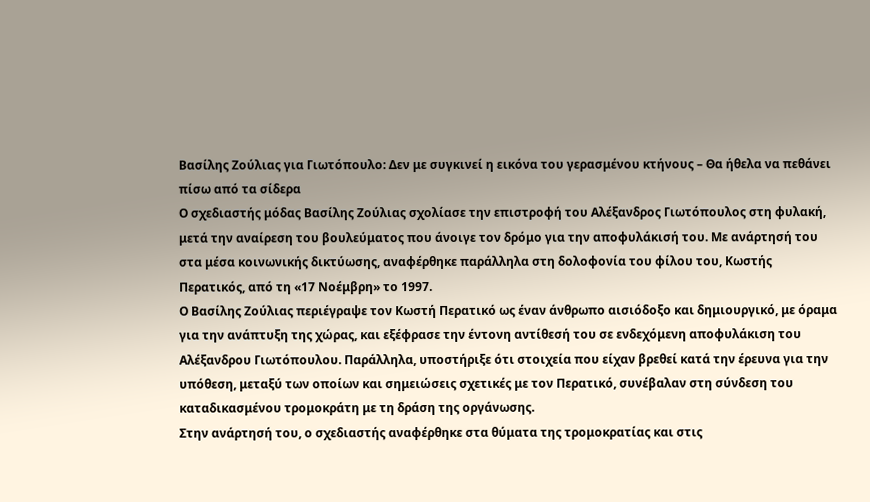Βασίλης Ζούλιας για Γιωτόπουλο: Δεν με συγκινεί η εικόνα του γερασμένου κτήνους – Θα ήθελα να πεθάνει πίσω από τα σίδερα
Ο σχεδιαστής μόδας Βασίλης Ζούλιας σχολίασε την επιστροφή του Αλέξανδρος Γιωτόπουλος στη φυλακή, μετά την αναίρεση του βουλεύματος που άνοιγε τον δρόμο για την αποφυλάκισή του. Με ανάρτησή του στα μέσα κοινωνικής δικτύωσης, αναφέρθηκε παράλληλα στη δολοφονία του φίλου του, Κωστής Περατικός, από τη «17 Νοέμβρη» το 1997.
Ο Βασίλης Ζούλιας περιέγραψε τον Κωστή Περατικό ως έναν άνθρωπο αισιόδοξο και δημιουργικό, με όραμα για την ανάπτυξη της χώρας, και εξέφρασε την έντονη αντίθεσή του σε ενδεχόμενη αποφυλάκιση του Αλέξανδρου Γιωτόπουλου. Παράλληλα, υποστήριξε ότι στοιχεία που είχαν βρεθεί κατά την έρευνα για την υπόθεση, μεταξύ των οποίων και σημειώσεις σχετικές με τον Περατικό, συνέβαλαν στη σύνδεση του καταδικασμένου τρομοκράτη με τη δράση της οργάνωσης.
Στην ανάρτησή του, ο σχεδιαστής αναφέρθηκε στα θύματα της τρομοκρατίας και στις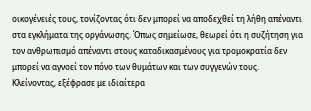οικογένειές τους, τονίζοντας ότι δεν μπορεί να αποδεχθεί τη λήθη απέναντι στα εγκλήματα της οργάνωσης. Όπως σημείωσε, θεωρεί ότι η συζήτηση για τον ανθρωπισμό απέναντι στους καταδικασμένους για τρομοκρατία δεν μπορεί να αγνοεί τον πόνο των θυμάτων και των συγγενών τους.
Κλείνοντας, εξέφρασε με ιδιαίτερα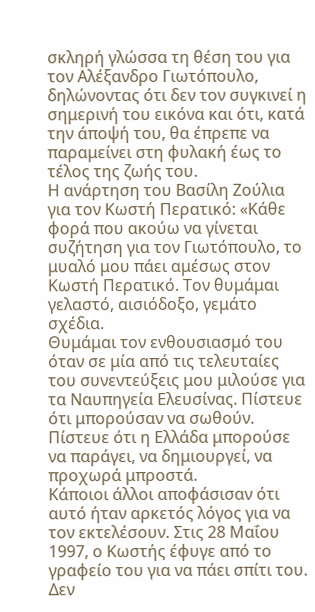σκληρή γλώσσα τη θέση του για τον Αλέξανδρο Γιωτόπουλο, δηλώνοντας ότι δεν τον συγκινεί η σημερινή του εικόνα και ότι, κατά την άποψή του, θα έπρεπε να παραμείνει στη φυλακή έως το τέλος της ζωής του.
Η ανάρτηση του Βασίλη Ζούλια για τον Κωστή Περατικό: «Κάθε φορά που ακούω να γίνεται συζήτηση για τον Γιωτόπουλο, το μυαλό μου πάει αμέσως στον Κωστή Περατικό. Τον θυμάμαι γελαστό, αισιόδοξο, γεμάτο σχέδια.
Θυμάμαι τον ενθουσιασμό του όταν σε μία από τις τελευταίες του συνεντεύξεις μου μιλούσε για τα Ναυπηγεία Ελευσίνας. Πίστευε ότι μπορούσαν να σωθούν. Πίστευε ότι η Ελλάδα μπορούσε να παράγει, να δημιουργεί, να προχωρά μπροστά.
Κάποιοι άλλοι αποφάσισαν ότι αυτό ήταν αρκετός λόγος για να τον εκτελέσουν. Στις 28 Μαΐου 1997, ο Κωστής έφυγε από το γραφείο του για να πάει σπίτι του. Δεν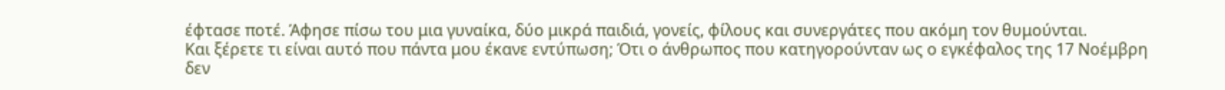έφτασε ποτέ. Άφησε πίσω του μια γυναίκα, δύο μικρά παιδιά, γονείς, φίλους και συνεργάτες που ακόμη τον θυμούνται.
Και ξέρετε τι είναι αυτό που πάντα μου έκανε εντύπωση; Ότι ο άνθρωπος που κατηγορούνταν ως ο εγκέφαλος της 17 Νοέμβρη δεν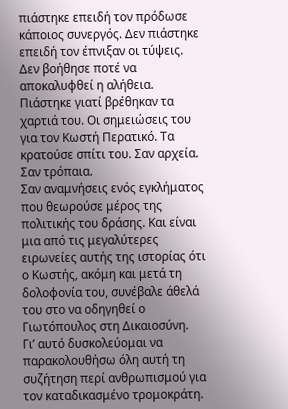πιάστηκε επειδή τον πρόδωσε κάποιος συνεργός. Δεν πιάστηκε επειδή τον έπνιξαν οι τύψεις. Δεν βοήθησε ποτέ να αποκαλυφθεί η αλήθεια.
Πιάστηκε γιατί βρέθηκαν τα χαρτιά του. Οι σημειώσεις του για τον Κωστή Περατικό. Τα κρατούσε σπίτι του. Σαν αρχεία. Σαν τρόπαια.
Σαν αναμνήσεις ενός εγκλήματος που θεωρούσε μέρος της πολιτικής του δράσης. Και είναι μια από τις μεγαλύτερες ειρωνείες αυτής της ιστορίας ότι ο Κωστής, ακόμη και μετά τη δολοφονία του, συνέβαλε άθελά του στο να οδηγηθεί ο Γιωτόπουλος στη Δικαιοσύνη.
Γι’ αυτό δυσκολεύομαι να παρακολουθήσω όλη αυτή τη συζήτηση περί ανθρωπισμού για τον καταδικασμένο τρομοκράτη.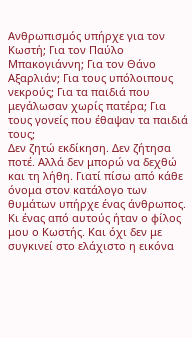Ανθρωπισμός υπήρχε για τον Κωστή; Για τον Παύλο Μπακογιάννη; Για τον Θάνο Αξαρλιάν; Για τους υπόλοιπους νεκρούς; Για τα παιδιά που μεγάλωσαν χωρίς πατέρα; Για τους γονείς που έθαψαν τα παιδιά τους;
Δεν ζητώ εκδίκηση. Δεν ζήτησα ποτέ. Αλλά δεν μπορώ να δεχθώ και τη λήθη. Γιατί πίσω από κάθε όνομα στον κατάλογο των θυμάτων υπήρχε ένας άνθρωπος.
Κι ένας από αυτούς ήταν ο φίλος μου ο Κωστής. Και όχι δεν με συγκινεί στο ελάχιστο η εικόνα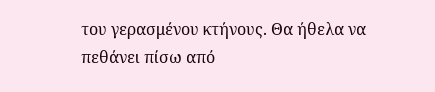του γερασμένου κτήνους. Θα ήθελα να πεθάνει πίσω από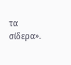τα σίδερα».